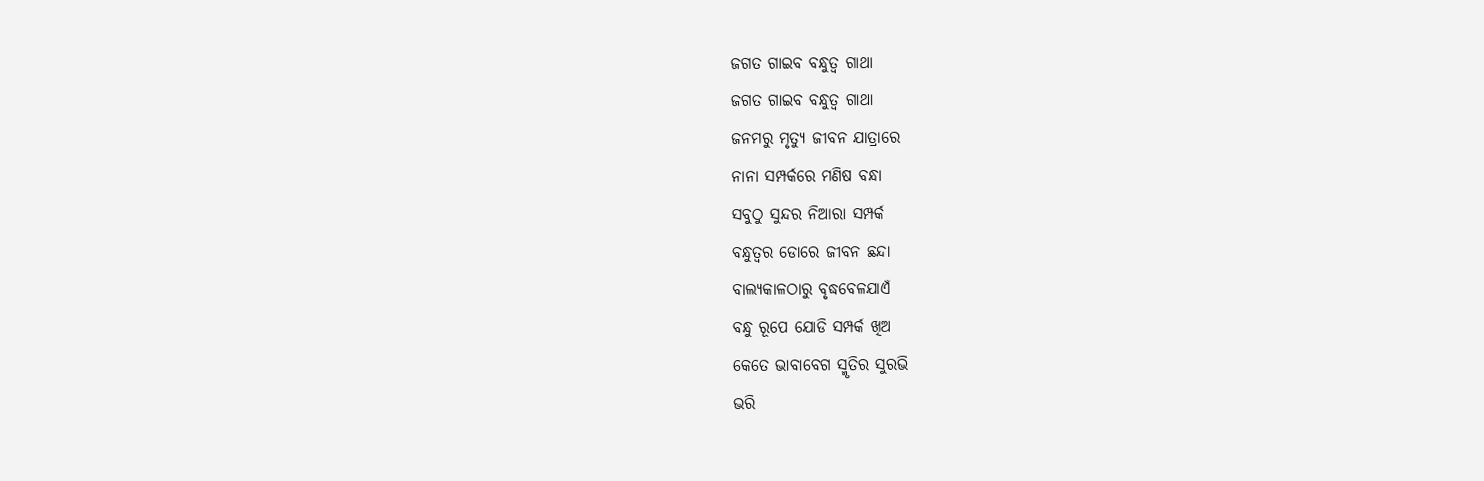ଜଗତ ଗାଇବ ବନ୍ଧୁତ୍ୱ ଗାଥା
ଜଗତ ଗାଇବ ବନ୍ଧୁତ୍ୱ ଗାଥା
ଜନମରୁ ମୃତ୍ୟୁ ଜୀବନ ଯାତ୍ରାରେ
ନାନା ସମ୍ପର୍କରେ ମଣିଷ ବନ୍ଧା
ସବୁଠୁ ସୁନ୍ଦର ନିଆରା ସମ୍ପର୍କ
ବନ୍ଧୁତ୍ୱର ଡୋରେ ଜୀବନ ଛନ୍ଦା
ବାଲ୍ୟକାଳଠାରୁ ବୃଦ୍ଧବେଳଯାଏଁ
ବନ୍ଧୁ ରୂପେ ଯୋଡି ସମ୍ପର୍କ ଖିଅ
କେତେ ଭାବାବେଗ ସ୍ମୃତିର ସୁରଭି
ଭରି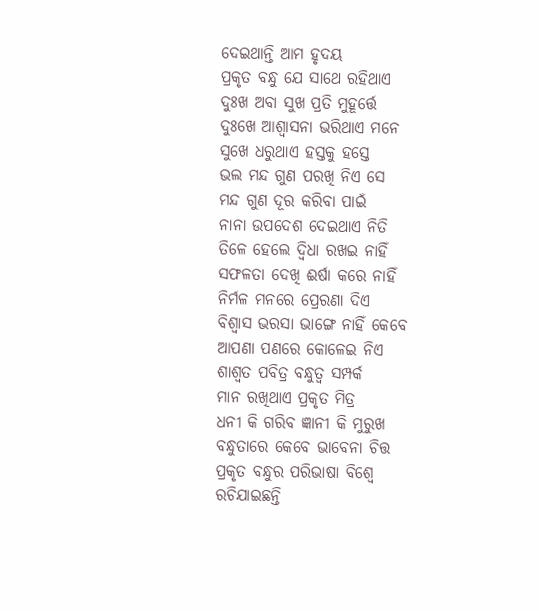ଦେଇଥାନ୍ତି ଆମ ହୃଦୟ
ପ୍ରକୃତ ବନ୍ଧୁ ଯେ ସାଥେ ରହିଥାଏ
ଦୁଃଖ ଅବା ସୁଖ ପ୍ରତି ମୁହୂର୍ତ୍ତେ
ଦୁଃଖେ ଆଶ୍ୱାସନା ଭରିଥାଏ ମନେ
ସୁଖେ ଧରୁଥାଏ ହସ୍ତକୁ ହସ୍ତେ
ଭଲ ମନ୍ଦ ଗୁଣ ପରଖି ନିଏ ସେ
ମନ୍ଦ ଗୁଣ ଦୂର କରିବା ପାଇଁ
ନାନା ଉପଦେଶ ଦେଇଥାଏ ନିତି
ତିଳେ ହେଲେ ଦ୍ଵିଧା ରଖଇ ନାହିଁ
ସଫଳତା ଦେଖି ଈର୍ଷା କରେ ନାହିଁ
ନିର୍ମଳ ମନରେ ପ୍ରେରଣା ଦିଏ
ବିଶ୍ୱାସ ଭରସା ଭାଙ୍ଗେ ନାହିଁ କେବେ
ଆପଣା ପଣରେ କୋଳେଇ ନିଏ
ଶାଶ୍ୱତ ପବିତ୍ର ବନ୍ଧୁତ୍ୱ ସମ୍ପର୍କ
ମାନ ରଖିଥାଏ ପ୍ରକୃତ ମିତ୍ର
ଧନୀ କି ଗରିବ ଜ୍ଞାନୀ କି ମୁରୁଖ
ବନ୍ଧୁତାରେ କେବେ ଭାବେନା ଚିତ୍ତ
ପ୍ରକୃତ ବନ୍ଧୁର ପରିଭାଷା ବିଶ୍ୱେ
ରଚିଯାଇଛନ୍ତି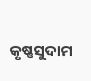କୃଷ୍ଣସୁଦାମ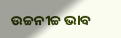ଉଚ୍ଚନୀଚ୍ଚ ଭାବ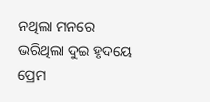ନଥିଲା ମନରେ
ଭରିଥିଲା ଦୁଇ ହୃଦୟେ ପ୍ରେମ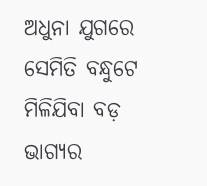ଅଧୁନା ଯୁଗରେ ସେମିତି ବନ୍ଧୁଟେ
ମିଳିଯିବା ବଡ଼ ଭାଗ୍ୟର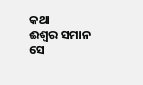କଥା
ଈଶ୍ୱର ସମାନ ସେ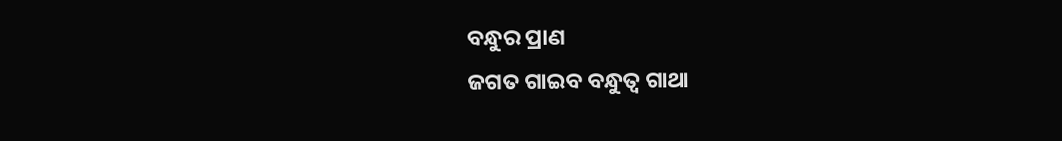ବନ୍ଧୁର ପ୍ରାଣ
ଜଗତ ଗାଇବ ବନ୍ଧୁତ୍ୱ ଗାଥା